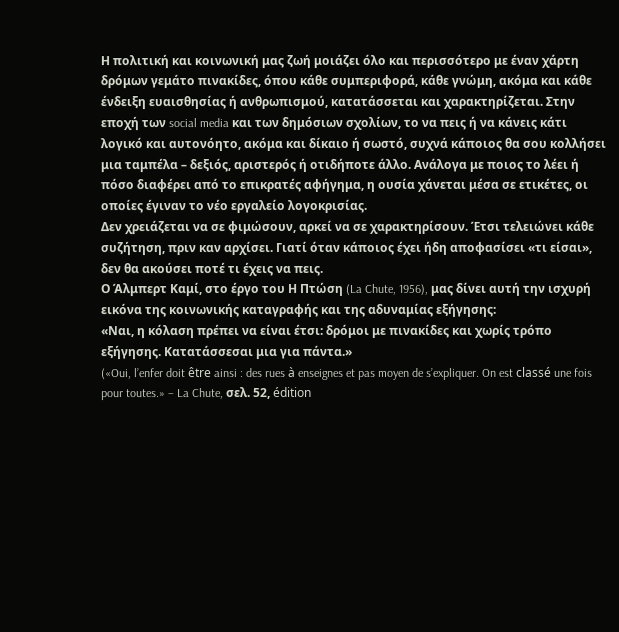Η πολιτική και κοινωνική μας ζωή μοιάζει όλο και περισσότερο με έναν χάρτη δρόμων γεμάτο πινακίδες, όπου κάθε συμπεριφορά, κάθε γνώμη, ακόμα και κάθε ένδειξη ευαισθησίας ή ανθρωπισμού, κατατάσσεται και χαρακτηρίζεται. Στην εποχή των social media και των δημόσιων σχολίων, το να πεις ή να κάνεις κάτι λογικό και αυτονόητο, ακόμα και δίκαιο ή σωστό, συχνά κάποιος θα σου κολλήσει μια ταμπέλα – δεξιός, αριστερός ή οτιδήποτε άλλο. Ανάλογα με ποιος το λέει ή πόσο διαφέρει από το επικρατές αφήγημα, η ουσία χάνεται μέσα σε ετικέτες, οι οποίες έγιναν το νέο εργαλείο λογοκρισίας.
Δεν χρειάζεται να σε φιμώσουν, αρκεί να σε χαρακτηρίσουν. Έτσι τελειώνει κάθε συζήτηση, πριν καν αρχίσει. Γιατί όταν κάποιος έχει ήδη αποφασίσει «τι είσαι», δεν θα ακούσει ποτέ τι έχεις να πεις.
Ο Άλμπερτ Καμί, στο έργο του Η Πτώση (La Chute, 1956), μας δίνει αυτή την ισχυρή εικόνα της κοινωνικής καταγραφής και της αδυναμίας εξήγησης:
«Ναι, η κόλαση πρέπει να είναι έτσι: δρόμοι με πινακίδες και χωρίς τρόπο εξήγησης. Κατατάσσεσαι μια για πάντα.»
(«Oui, l’enfer doit être ainsi : des rues à enseignes et pas moyen de s’expliquer. On est classé une fois pour toutes.» – La Chute, σελ. 52, édition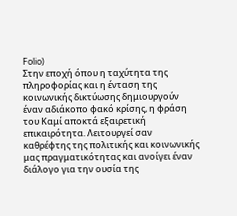Folio)
Στην εποχή όπου η ταχύτητα της πληροφορίας και η ένταση της κοινωνικής δικτύωσης δημιουργούν έναν αδιάκοπο φακό κρίσης, η φράση του Καμί αποκτά εξαιρετική επικαιρότητα. Λειτουργεί σαν καθρέφτης της πολιτικής και κοινωνικής μας πραγματικότητας και ανοίγει έναν διάλογο για την ουσία της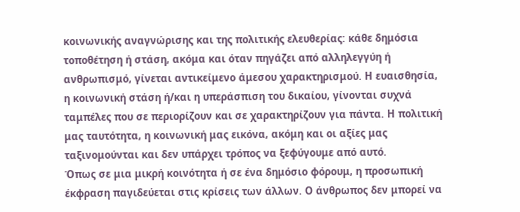κοινωνικής αναγνώρισης και της πολιτικής ελευθερίας: κάθε δημόσια τοποθέτηση ή στάση, ακόμα και όταν πηγάζει από αλληλεγγύη ή ανθρωπισμό, γίνεται αντικείμενο άμεσου χαρακτηρισμού. Η ευαισθησία, η κοινωνική στάση ή/και η υπεράσπιση του δικαίου, γίνονται συχνά ταμπέλες που σε περιορίζουν και σε χαρακτηρίζουν για πάντα. Η πολιτική μας ταυτότητα, η κοινωνική μας εικόνα, ακόμη και οι αξίες μας ταξινομούνται και δεν υπάρχει τρόπος να ξεφύγουμε από αυτό.
Όπως σε μια μικρή κοινότητα ή σε ένα δημόσιο φόρουμ, η προσωπική έκφραση παγιδεύεται στις κρίσεις των άλλων. Ο άνθρωπος δεν μπορεί να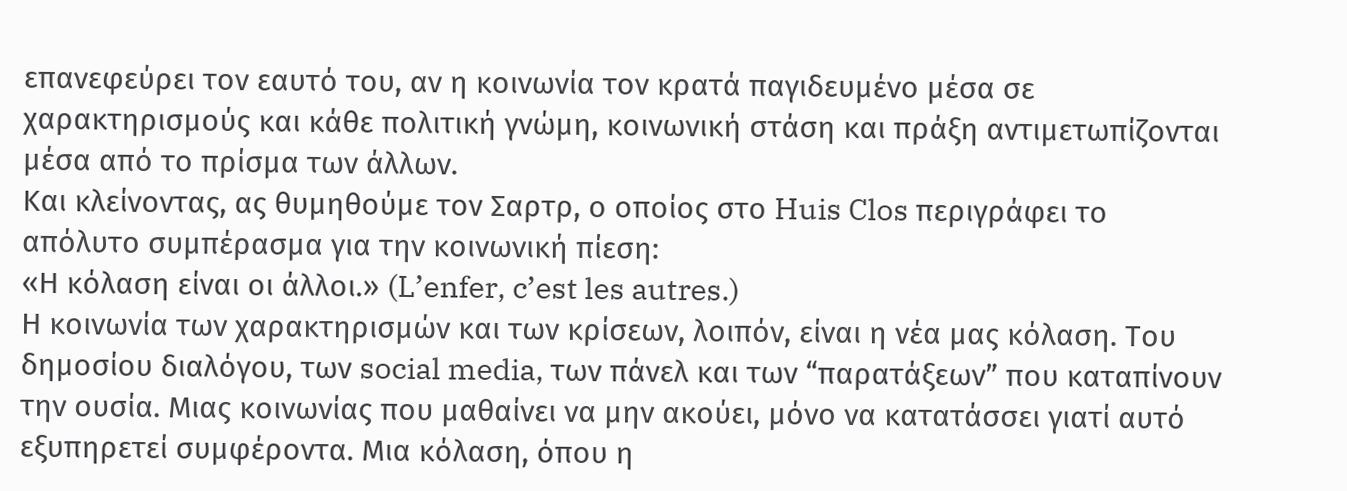επανεφεύρει τον εαυτό του, αν η κοινωνία τον κρατά παγιδευμένο μέσα σε χαρακτηρισμούς και κάθε πολιτική γνώμη, κοινωνική στάση και πράξη αντιμετωπίζονται μέσα από το πρίσμα των άλλων.
Και κλείνοντας, ας θυμηθούμε τον Σαρτρ, ο οποίος στο Huis Clos περιγράφει το απόλυτο συμπέρασμα για την κοινωνική πίεση:
«Η κόλαση είναι οι άλλοι.» (L’enfer, c’est les autres.)
Η κοινωνία των χαρακτηρισμών και των κρίσεων, λοιπόν, είναι η νέα μας κόλαση. Του δημοσίου διαλόγου, των social media, των πάνελ και των “παρατάξεων” που καταπίνουν την ουσία. Μιας κοινωνίας που μαθαίνει να μην ακούει, μόνο να κατατάσσει γιατί αυτό εξυπηρετεί συμφέροντα. Μια κόλαση, όπου η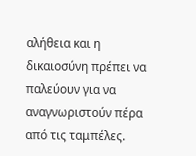αλήθεια και η δικαιοσύνη πρέπει να παλεύουν για να αναγνωριστούν πέρα από τις ταμπέλες.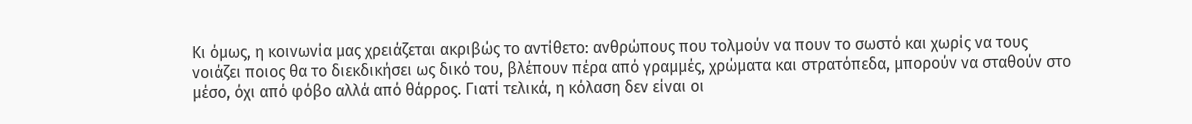Κι όμως, η κοινωνία μας χρειάζεται ακριβώς το αντίθετο: ανθρώπους που τολμούν να πουν το σωστό και χωρίς να τους νοιάζει ποιος θα το διεκδικήσει ως δικό του, βλέπουν πέρα από γραμμές, χρώματα και στρατόπεδα, μπορούν να σταθούν στο μέσο, όχι από φόβο αλλά από θάρρος. Γιατί τελικά, η κόλαση δεν είναι οι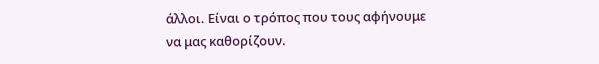άλλοι. Είναι ο τρόπος που τους αφήνουμε να μας καθορίζουν.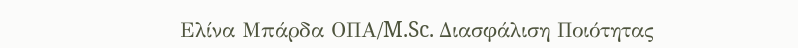Ελίνα Μπάρδα ΟΠΑ/M.Sc. Διασφάλιση Ποιότητας